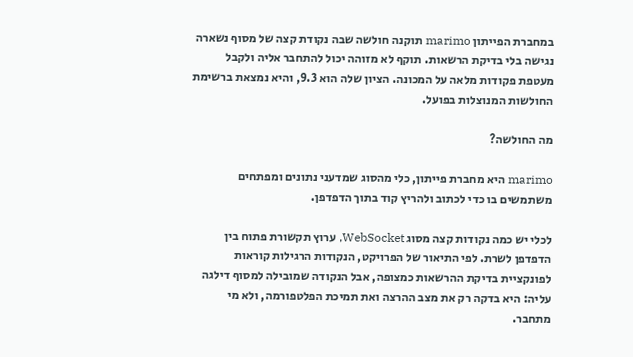במחברת הפייתון marimo תוקנה חולשה שבה נקודת קצה של מסוף נשארה נגישה בלי בדיקת הרשאות. תוקף לא מזוהה יכול להתחבר אליה ולקבל מעטפת פקודות מלאה על המכונה. הציון שלה הוא 9.3, והיא נמצאת ברשימת החולשות המנוצלות בפועל.

מה החולשה?

marimo היא מחברת פייתון, כלי מהסוג שמדעני נתונים ומפתחים משתמשים בו כדי לכתוב ולהריץ קוד בתוך הדפדפן.

לכלי יש כמה נקודות קצה מסוג WebSocket, ערוץ תקשורת פתוח בין הדפדפן לשרת. לפי התיאור של הפרויקט, הנקודות הרגילות קוראות לפונקציית בדיקת ההרשאות כמצופה, אבל הנקודה שמובילה למסוף דילגה עליה: היא בדקה רק את מצב ההרצה ואת תמיכת הפלטפורמה, ולא מי מתחבר.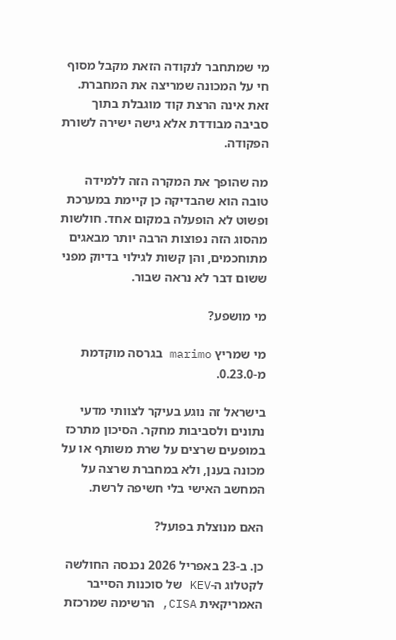מי שמתחבר לנקודה הזאת מקבל מסוף חי על המכונה שמריצה את המחברת. זאת אינה הרצת קוד מוגבלת בתוך סביבה מבודדת אלא גישה ישירה לשורת הפקודה.

מה שהופך את המקרה הזה ללמידה טובה הוא שהבדיקה כן קיימת במערכת ופשוט לא הופעלה במקום אחד. חולשות מהסוג הזה נפוצות הרבה יותר מבאגים מתוחכמים, והן קשות לגילוי בדיוק מפני ששום דבר לא נראה שבור.

מי מושפע?

מי שמריץ marimo בגרסה מוקדמת מ-0.23.0.

בישראל זה נוגע בעיקר לצוותי מדעי נתונים ולסביבות מחקר. הסיכון מתרכז במופעים שרצים על שרת משותף או על מכונה בענן, ולא במחברת שרצה על המחשב האישי בלי חשיפה לרשת.

האם מנוצלת בפועל?

כן. ב-23 באפריל 2026 נכנסה החולשה לקטלוג ה-KEV של סוכנות הסייבר האמריקאית CISA, הרשימה שמרכזת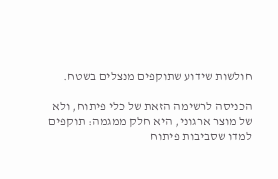חולשות שידוע שתוקפים מנצלים בשטח.

הכניסה לרשימה הזאת של כלי פיתוח, ולא של מוצר ארגוני, היא חלק ממגמה: תוקפים למדו שסביבות פיתוח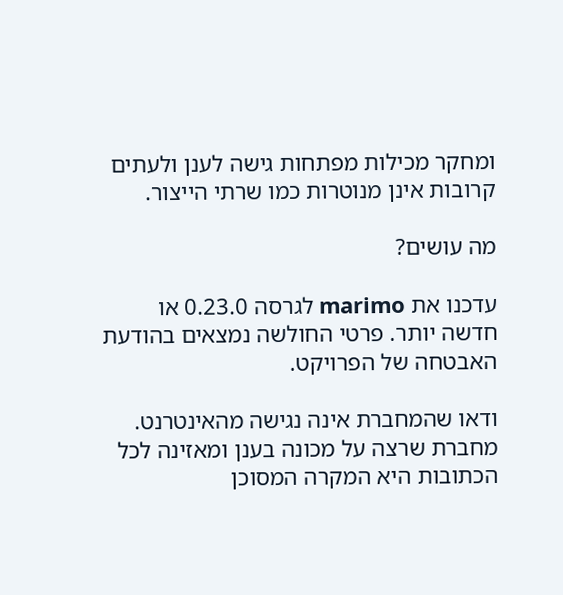ומחקר מכילות מפתחות גישה לענן ולעתים קרובות אינן מנוטרות כמו שרתי הייצור.

מה עושים?

עדכנו את marimo לגרסה 0.23.0 או חדשה יותר. פרטי החולשה נמצאים בהודעת האבטחה של הפרויקט.

ודאו שהמחברת אינה נגישה מהאינטרנט. מחברת שרצה על מכונה בענן ומאזינה לכל הכתובות היא המקרה המסוכן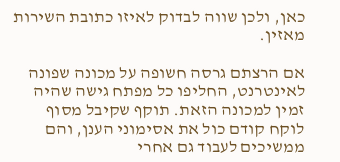כאן, ולכן שווה לבדוק לאיזו כתובת השירות מאזין.

אם הרצתם גרסה חשופה על מכונה שפונה לאינטרנט, החליפו כל מפתח גישה שהיה זמין למכונה הזאת. תוקף שקיבל מסוף לוקח קודם כול את אסימוני הענן, והם ממשיכים לעבוד גם אחרי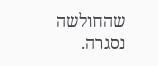שהחולשה נסגרה.